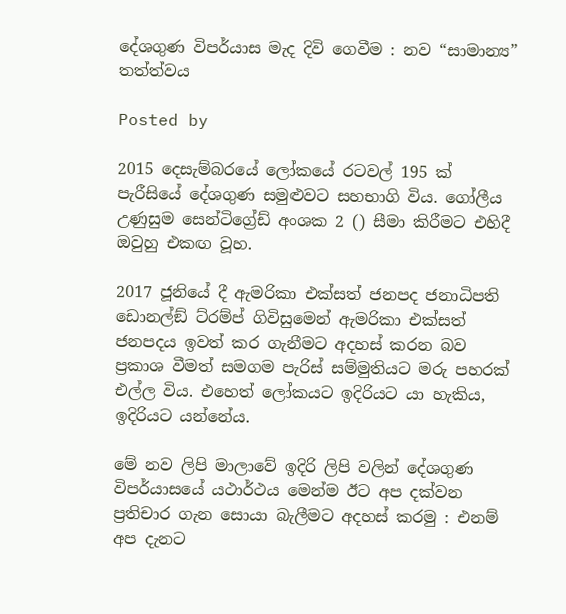දේශගුණ විපර්යාස මැද දිවි ගෙවීම : නව “සාමාන්‍ය” තත්ත්වය

Posted by

2015 දෙසැම්බරයේ ලෝකයේ රටවල් 195 ක් පැරීසියේ දේශගුණ සමුළුවට සහභාගි විය. ගෝලීය උණුසුම සෙන්ටිග්‍රේඩ් අංශක 2 () සීමා කිරීමට එහිදී ඔවුහු එකඟ වූහ.

2017 ජූනියේ දී ඇමරිකා එක්සත් ජනපද ජනාධිපති ඩොනල්ඞ් ට්රම්ප් ගිවිසුමෙන් ඇමරිකා එක්සත් ජනපදය ඉවත් කර ගැනීමට අදහස් කරන බව ප්‍රකාශ වීමත් සමගම පැරිස් සම්මුතියට මරු පහරක් එල්ල විය. එහෙත් ලෝකයට ඉදිරියට යා හැකිය, ඉදිරියට යන්නේය.

මේ නව ලිපි මාලාවේ ඉදිරි ලිපි වලින් දේශගුණ විපර්යාසයේ යථාර්ථය මෙන්ම ඊට අප දක්වන ප්‍රතිචාර ගැන සොයා බැලීමට අදහස් කරමු : එනම් අප දැනට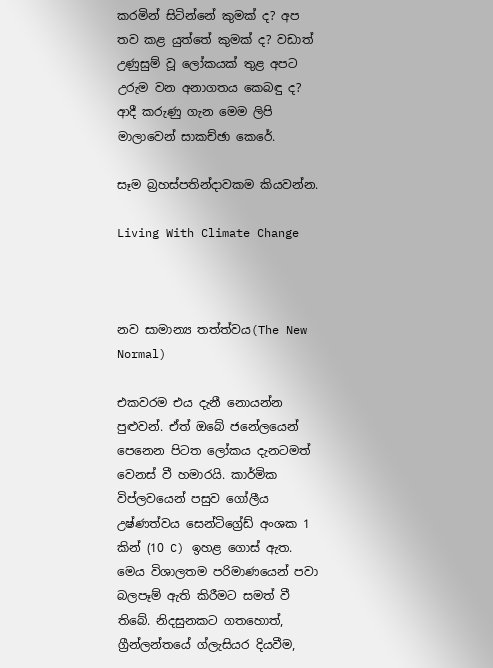කරමින් සිටින්නේ කුමක් ද? අප තව කළ යුත්තේ කුමක් ද? වඩාත් උණුසුම් වූ ලෝකයක් තුළ අපට උරුම වන අනාගතය කෙබඳු ද? ආදී කරුණු ගැන මෙම ලිපි මාලාවෙන් සාකච්ඡා කෙරේ.

සෑම බ්‍රහස්පතින්දාවකම කියවන්න.

Living With Climate Change



නව සාමාන්‍ය තත්ත්වය(The New Normal)

එකවරම එය දැනී නොයන්න පුළුවන්. ඒත් ඔබේ ජනේලයෙන් පෙනෙන පිටත ලෝකය දැනටමත් වෙනස් වී හමාරයි. කාර්මික විප්ලවයෙන් පසුව ගෝලීය උෂ්ණත්වය සෙන්ටිග්‍රේඩ් අංශක 1 කින් (10 C) ඉහළ ගොස් ඇත. මෙය විශාලතම පරිමාණයෙන් පවා බලපෑම් ඇති කිරීමට සමත් වී තිබේ. නිදසුනකට ගතහොත්, ග්‍රීන්ලන්තයේ ග්ලැසියර දියවීම,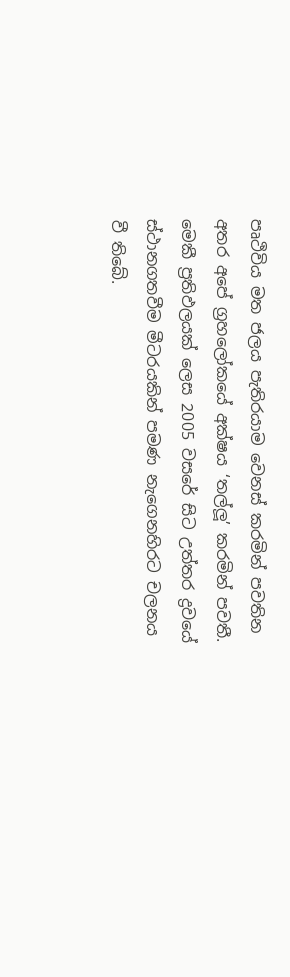පෘථිවිය මත ජලය පැතිරයාම වෙනස් කරමින් පවතින අතර අපේ ග්‍රහලෝකයේ අක්ෂය ‘තල්ලූ’ කරමින් පවතී. මෙකී ප්‍රතිඵලයක් ලෙස 2005 වසරේ සිට උත්තර ද්‍රවයේ ස්ථානගතවීම මීටරයකින් පමණ නැගෙනහිරට චලනය වී තිබේ.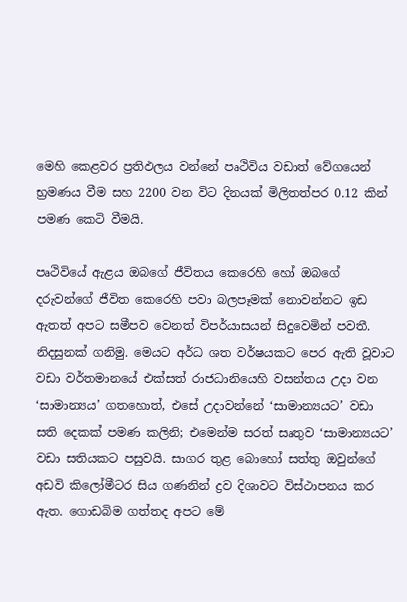මෙහි කෙළවර ප්‍රතිඵලය වන්නේ පෘථිවිය වඩාත් වේගයෙන් භ්‍රමණය වීම සහ 2200 වන විට දිනයක් මිලිතත්පර 0.12 කින් පමණ කෙටි වීමයි.

පෘථිවියේ ඇළය ඔබගේ ජීවිතය කෙරෙහි හෝ ඔබගේ දරුවන්ගේ ජීවිත කෙරෙහි පවා බලපෑමක් නොවන්නට ඉඩ ඇතත් අපට සමීපව වෙනත් විපර්යාසයන් සිදුවෙමින් පවතී. නිදසුනක් ගනිමු. මෙයට අර්ධ ශත වර්ෂයකට පෙර ඇති වූවාට වඩා වර්තමානයේ එක්සත් රාජධානියෙහි වසන්තය උදා වන ‘සාමාන්‍යය’ ගතහොත්, එසේ උදාවන්නේ ‘සාමාන්‍යයට’ වඩා සති දෙකක් පමණ කලිනි; එමෙන්ම සරත් සෘතුව ‘සාමාන්‍යයට’ වඩා සතියකට පසුවයි. සාගර තුළ බොහෝ සත්තු ඔවුන්ගේ අඩවි කිලෝමීටර සිය ගණනින් ද්‍රව දිශාවට විස්ථාපනය කර ඇත. ගොඩබිම ගත්තද අපට මේ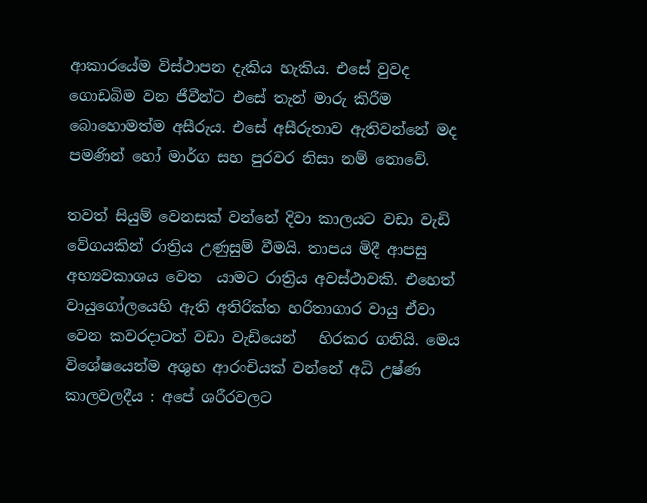ආකාරයේම විස්ථාපන දැකිය හැකිය. එසේ වුවද ගොඩබිම වන ජීවීන්ට එසේ තැන් මාරු කිරීම බොහොමත්ම අසීරුය. එසේ අසීරුතාව ඇතිවන්නේ මද පමණින් හෝ මාර්ග සහ පුරවර නිසා නම් නොවේ.

තවත් සියුම් වෙනසක් වන්නේ දිවා කාලයට වඩා වැඩි වේගයකින් රාත්‍රිය උණුසුම් වීමයි. තාපය මිදී ආපසු අභ්‍යවකාශය වෙත  යාමට රාත්‍රිය අවස්ථාවකි. එහෙත් වායුගෝලයෙහි ඇති අතිරික්ත හරිතාගාර වායු ඒවා වෙන කවරදාටත් වඩා වැඩියෙන්   හිරකර ගනියි. මෙය විශේෂයෙන්ම අශුභ ආරංචියක් වන්නේ අධි උෂ්ණ කාලවලදීය : අපේ ශරීරවලට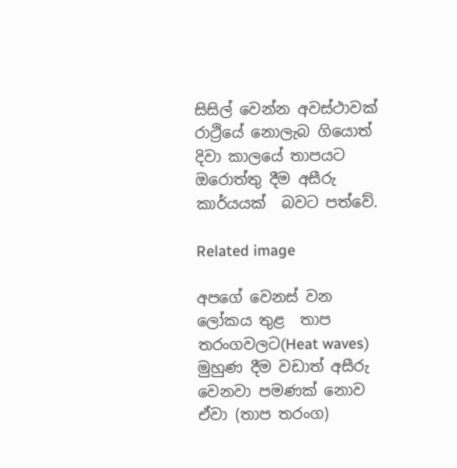සිසිල් වෙන්න අවස්ථාවක් රාථ්‍රියේ නොලැබ ගියොත් දිවා කාලයේ තාපයට ඔරොත්තු දීම අසීරු කාර්යයක්  බවට පත්වේ.

Related image

අපගේ වෙනස් වන ලෝකය තුළ  තාප තරංගවලට(Heat waves)  මුහුණ දීම වඩාත් අසීරු වෙනවා පමණක් නොව ඒවා (තාප තරංග)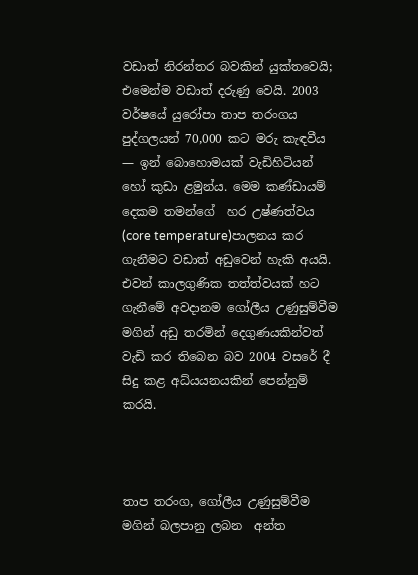වඩාත් නිරන්තර බවකින් යුක්තවෙයි; එමෙන්ම වඩාත් දරුණු වෙයි. 2003 වර්ෂයේ යුරෝපා තාප තරංගය  පුද්ගලයන් 70,000 කට මරු කැඳවීය — ඉන් බොහොමයක් වැඩිහිටියන් හෝ කුඩා ළමුන්ය. මෙම කණ්ඩායම් දෙකම තමන්ගේ  හර උෂ්ණත්වය (core temperature)පාලනය කර ගැනීමට වඩාත් අඩුවෙන් හැකි අයයි. එවන් කාලගුණික තත්ත්වයක් හට ගැනීමේ අවදානම ගෝලීය උණුසුම්වීම මගින් අඩු තරමින් දෙගුණයකින්වත් වැඩි කර තිබෙන බව 2004 වසරේ දී සිදු කළ අධ්යයනයකින් පෙන්නුම් කරයි.



තාප තරංග, ගෝලීය උණුසුම්වීම මගින් බලපානු ලබන  අන්ත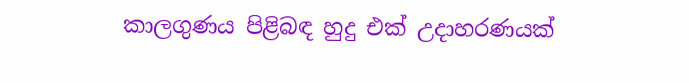කාලගුණය පිළිබඳ හුදු එක් උදාහරණයක්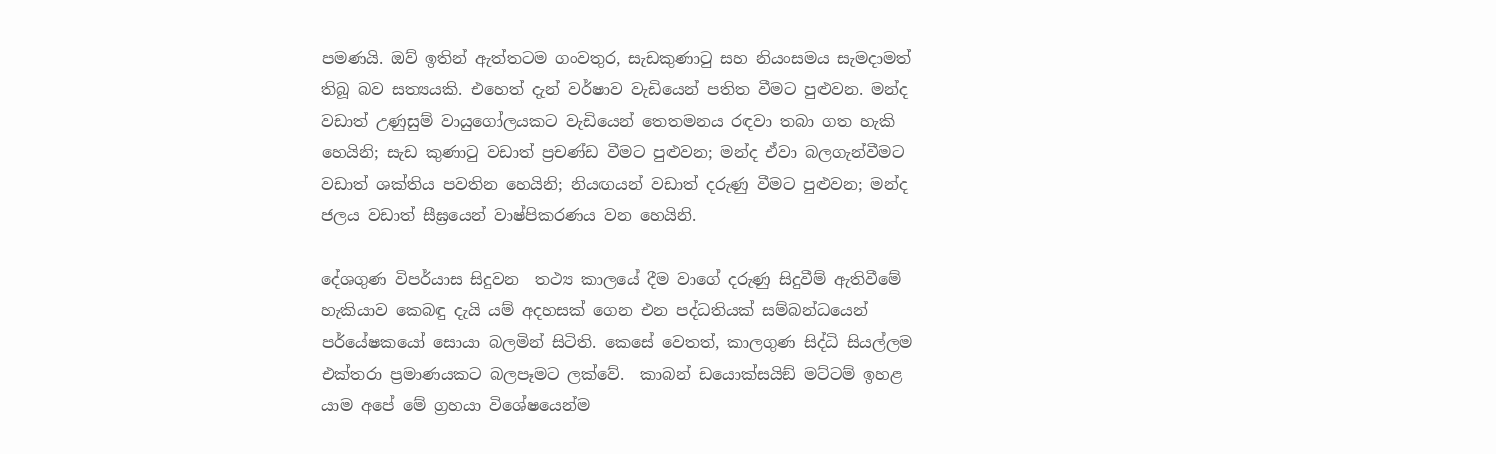පමණයි. ඔව් ඉතින් ඇත්තටම ගංවතුර, සැඩකුණාටු සහ නියංසමය සැමදාමත් තිබූ බව සත්‍යයකි. එහෙත් දැන් වර්ෂාව වැඩියෙන් පතිත වීමට පුළුවන. මන්ද වඩාත් උණුසුම් වායුගෝලයකට වැඩියෙන් තෙතමනය රඳවා තබා ගත හැකි හෙයිනි; සැඩ කුණාටු වඩාත් ප්‍රචණ්ඩ වීමට පුළුවන; මන්ද ඒවා බලගැන්වීමට වඩාත් ශක්තිය පවතින හෙයිනි; නියඟයන් වඩාත් දරුණු වීමට පුළුවන; මන්ද ජලය වඩාත් සීඝ්‍රයෙන් වාෂ්පිකරණය වන හෙයිනි.

දේශගුණ විපර්යාස සිදුවන  තථ්‍ය කාලයේ දීම වාගේ දරුණු සිදුවීම් ඇතිවීමේ හැකියාව කෙබඳු දැයි යම් අදහසක් ගෙන එන පද්ධතියක් සම්බන්ධයෙන් පර්යේෂකයෝ සොයා බලමින් සිටිති. කෙසේ වෙතත්, කාලගුණ සිද්ධි සියල්ලම එක්තරා ප්‍රමාණයකට බලපෑමට ලක්වේ.  කාබන් ඩයොක්සයිඞ් මට්ටම් ඉහළ යාම අපේ මේ ග්‍රහයා විශේෂයෙන්ම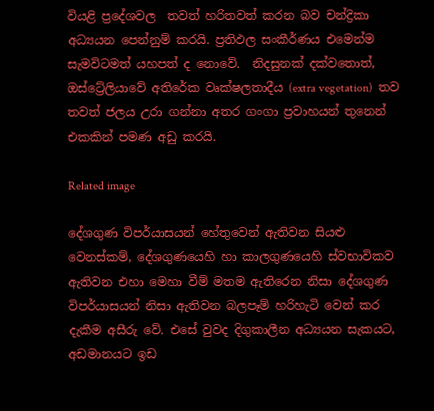වියළි ප්‍රදේශවල  තවත් හරිතවත් කරන බව චන්ද්‍රිකා අධ්‍යයන පෙන්නුම් කරයි. ප්‍රතිඵල සංකීර්ණය එමෙන්ම සැමවිටමත් යහපත් ද නොවේ.  නිදසුනක් දක්වතොත්, ඔස්ට්‍රේලියාවේ අතිරේක වෘක්ෂලතාදීය (extra vegetation)  තව තවත් ජලය උරා ගන්නා අතර ගංගා ප්‍රවාහයන් තුනෙන් එකකින් පමණ අඩු කරයි.

Related image

දේශගුණ විපර්යාසයන් හේතුවෙන් ඇතිවන සියළු වෙනස්කම්, දේශගුණයෙහි හා කාලගුණයෙහි ස්වභාවිකව ඇතිවන එහා මෙහා වීම් මතම ඇතිරෙන නිසා දේශගුණ විපර්යාසයන් නිසා ඇතිවන බලපෑම් හරිහැටි වෙන් කර දැකීම අසීරු වේ. එසේ වුවද දිගුකාලීන අධ්‍යයන සැකයට, අඩමානයට ඉඩ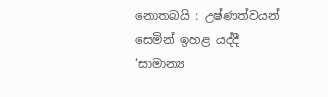නොතබයි : උෂ්ණත්වයන් සෙමින් ඉහළ යද්දී ‘සාමාන්‍ය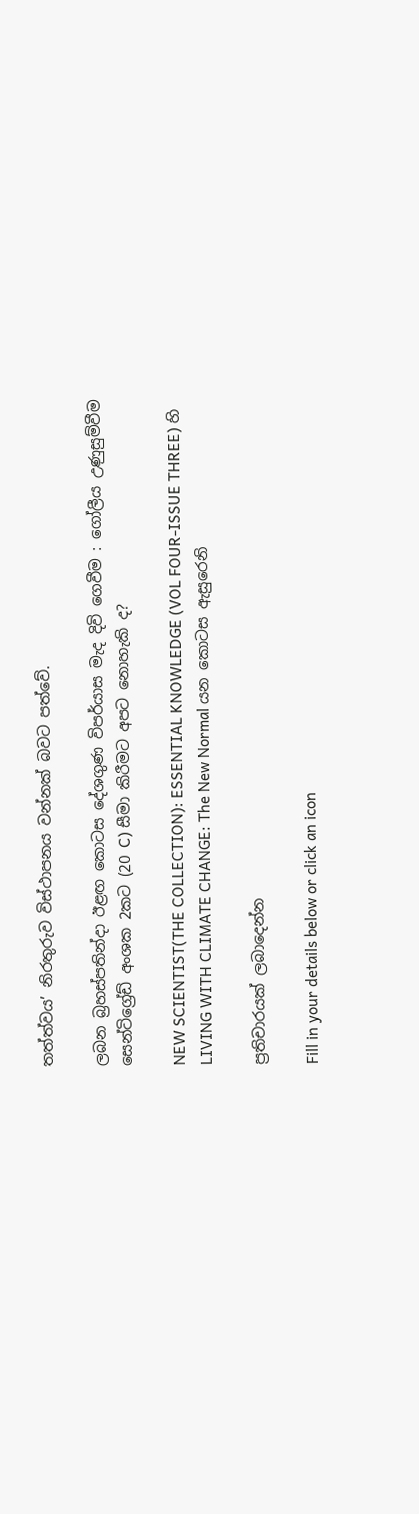තත්ත්වය’ නිරතුරුව විස්ථාපනය වන්නක් බවට පත්වේ.

ලබන බ්‍රහස්පතින්දා ඊළඟ කොටස දේශගුණ විපර්යාස මැද දිවි ගෙවීම : ගෝලීය උණුසුම්වීම සෙන්ටිග්‍රේඩ් අංශක 2කට (20 C) සීමා කිරීමට අපට නොහැකි ද?

NEW SCIENTIST(THE COLLECTION): ESSENTIAL KNOWLEDGE (VOL FOUR-ISSUE THREE) හි LIVING WITH CLIMATE CHANGE: The New Normal යන කොටස ඇසුරෙනි

ප්‍රතිචාරයක් ලබාදෙන්න

Fill in your details below or click an icon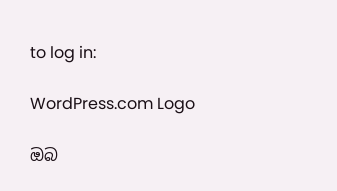to log in:

WordPress.com Logo

ඔබ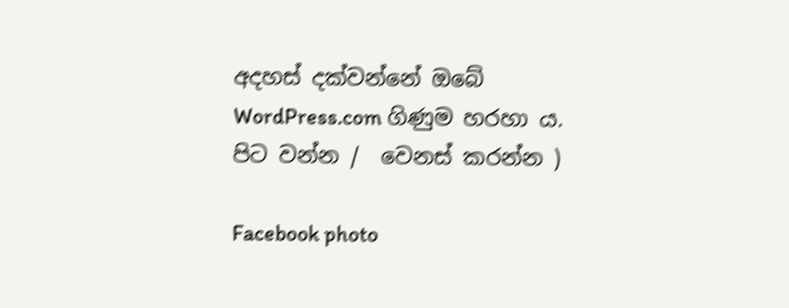අදහස් දක්වන්නේ ඔබේ WordPress.com ගිණුම හරහා ය. පිට වන්න /  වෙනස් කරන්න )

Facebook photo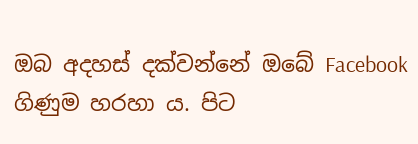ඔබ අදහස් දක්වන්නේ ඔබේ Facebook ගිණුම හරහා ය. පිට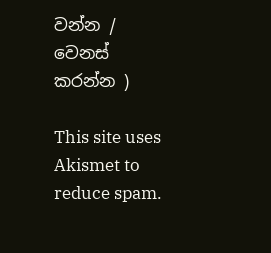වන්න /  වෙනස් කරන්න )

This site uses Akismet to reduce spam.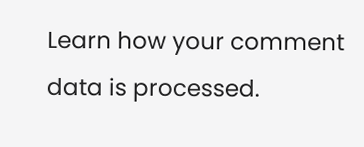Learn how your comment data is processed.